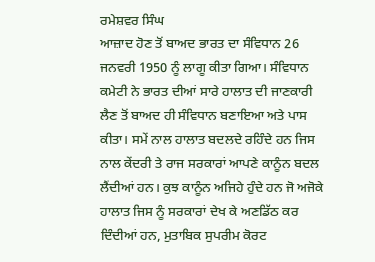ਰਮੇਸ਼ਵਰ ਸਿੰਘ
ਆਜ਼ਾਦ ਹੋਣ ਤੋਂ ਬਾਅਦ ਭਾਰਤ ਦਾ ਸੰਵਿਧਾਨ 26 ਜਨਵਰੀ 1950 ਨੂੰ ਲਾਗੂ ਕੀਤਾ ਗਿਆ। ਸੰਵਿਧਾਨ ਕਮੇਟੀ ਨੇ ਭਾਰਤ ਦੀਆਂ ਸਾਰੇ ਹਾਲਾਤ ਦੀ ਜਾਣਕਾਰੀ ਲੈਣ ਤੋਂ ਬਾਅਦ ਹੀ ਸੰਵਿਧਾਨ ਬਣਾਇਆ ਅਤੇ ਪਾਸ ਕੀਤਾ। ਸਮੇਂ ਨਾਲ ਹਾਲਾਤ ਬਦਲਦੇ ਰਹਿੰਦੇ ਹਨ ਜਿਸ ਨਾਲ ਕੇਂਦਰੀ ਤੇ ਰਾਜ ਸਰਕਾਰਾਂ ਆਪਣੇ ਕਾਨੂੰਨ ਬਦਲ ਲੈਂਦੀਆਂ ਹਨ। ਕੁਝ ਕਾਨੂੰਨ ਅਜਿਹੇ ਹੁੰਦੇ ਹਨ ਜੋ ਅਜੋਕੇ ਹਾਲਾਤ ਜਿਸ ਨੂੰ ਸਰਕਾਰਾਂ ਦੇਖ ਕੇ ਅਣਡਿੱਠ ਕਰ ਦਿੰਦੀਆਂ ਹਨ, ਮੁਤਾਬਿਕ ਸੁਪਰੀਮ ਕੋਰਟ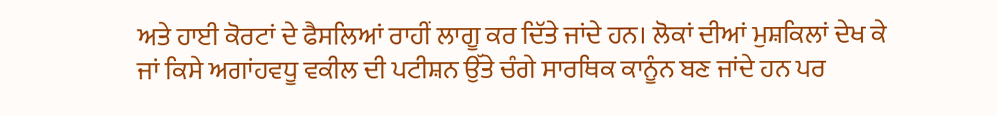ਅਤੇ ਹਾਈ ਕੋਰਟਾਂ ਦੇ ਫੈਸਲਿਆਂ ਰਾਹੀਂ ਲਾਗੂ ਕਰ ਦਿੱਤੇ ਜਾਂਦੇ ਹਨ। ਲੋਕਾਂ ਦੀਆਂ ਮੁਸ਼ਕਿਲਾਂ ਦੇਖ ਕੇ ਜਾਂ ਕਿਸੇ ਅਗਾਂਹਵਧੂ ਵਕੀਲ ਦੀ ਪਟੀਸ਼ਨ ਉੱਤੇ ਚੰਗੇ ਸਾਰਥਿਕ ਕਾਨੂੰਨ ਬਣ ਜਾਂਦੇ ਹਨ ਪਰ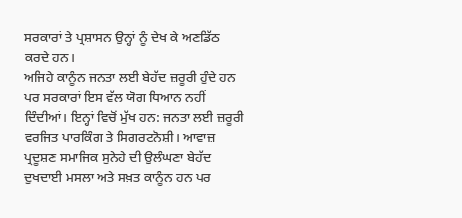ਸਰਕਾਰਾਂ ਤੇ ਪ੍ਰਸ਼ਾਸਨ ਉਨ੍ਹਾਂ ਨੂੰ ਦੇਖ ਕੇ ਅਣਡਿੱਠ ਕਰਦੇ ਹਨ।
ਅਜਿਹੇ ਕਾਨੂੰਨ ਜਨਤਾ ਲਈ ਬੇਹੱਦ ਜ਼ਰੂਰੀ ਹੁੰਦੇ ਹਨ ਪਰ ਸਰਕਾਰਾਂ ਇਸ ਵੱਲ ਯੋਗ ਧਿਆਨ ਨਹੀਂ ਦਿੰਦੀਆਂ। ਇਨ੍ਹਾਂ ਵਿਚੋਂ ਮੁੱਖ ਹਨ: ਜਨਤਾ ਲਈ ਜ਼ਰੂਰੀ ਵਰਜਿਤ ਪਾਰਕਿੰਗ ਤੇ ਸਿਗਰਟਨੋਸ਼ੀ। ਆਵਾਜ਼ ਪ੍ਰਦੂਸ਼ਣ ਸਮਾਜਿਕ ਸੁਨੇਹੇ ਦੀ ਉਲੰਘਣਾ ਬੇਹੱਦ ਦੁਖਦਾਈ ਮਸਲਾ ਅਤੇ ਸਖ਼ਤ ਕਾਨੂੰਨ ਹਨ ਪਰ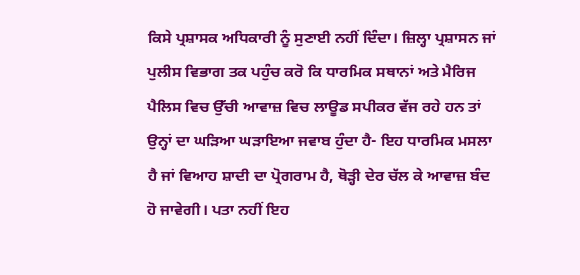ਕਿਸੇ ਪ੍ਰਸ਼ਾਸਕ ਅਧਿਕਾਰੀ ਨੂੰ ਸੁਣਾਈ ਨਹੀਂ ਦਿੰਦਾ। ਜ਼ਿਲ੍ਹਾ ਪ੍ਰਸ਼ਾਸਨ ਜਾਂ ਪੁਲੀਸ ਵਿਭਾਗ ਤਕ ਪਹੁੰਚ ਕਰੋ ਕਿ ਧਾਰਮਿਕ ਸਥਾਨਾਂ ਅਤੇ ਮੈਰਿਜ ਪੈਲਿਸ ਵਿਚ ਉੱਚੀ ਆਵਾਜ਼ ਵਿਚ ਲਾਊਡ ਸਪੀਕਰ ਵੱਜ ਰਹੇ ਹਨ ਤਾਂ ਉਨ੍ਹਾਂ ਦਾ ਘੜਿਆ ਘੜਾਇਆ ਜਵਾਬ ਹੁੰਦਾ ਹੈ- ਇਹ ਧਾਰਮਿਕ ਮਸਲਾ ਹੈ ਜਾਂ ਵਿਆਹ ਸ਼ਾਦੀ ਦਾ ਪ੍ਰੋਗਰਾਮ ਹੈ, ਥੋੜ੍ਹੀ ਦੇਰ ਚੱਲ ਕੇ ਆਵਾਜ਼ ਬੰਦ ਹੋ ਜਾਵੇਗੀ। ਪਤਾ ਨਹੀਂ ਇਹ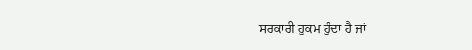ਸਰਕਾਰੀ ਹੁਕਮ ਹੁੰਦਾ ਹੈ ਜਾਂ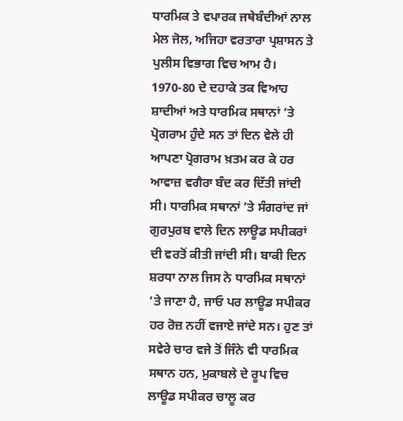ਧਾਰਮਿਕ ਤੇ ਵਪਾਰਕ ਜਥੇਬੰਦੀਆਂ ਨਾਲ ਮੇਲ ਜੋਲ, ਅਜਿਹਾ ਵਰਤਾਰਾ ਪ੍ਰਸ਼ਾਸਨ ਤੇ ਪੁਲੀਸ ਵਿਭਾਗ ਵਿਚ ਆਮ ਹੈ।
1970-80 ਦੇ ਦਹਾਕੇ ਤਕ ਵਿਆਹ ਸ਼ਾਦੀਆਂ ਅਤੇ ਧਾਰਮਿਕ ਸਥਾਨਾਂ ’ਤੇ ਪ੍ਰੋਗਰਾਮ ਹੁੰਦੇ ਸਨ ਤਾਂ ਦਿਨ ਵੇਲੇ ਹੀ ਆਪਣਾ ਪ੍ਰੋਗਰਾਮ ਖ਼ਤਮ ਕਰ ਕੇ ਹਰ ਆਵਾਜ਼ ਵਗੈਰਾ ਬੰਦ ਕਰ ਦਿੱਤੀ ਜਾਂਦੀ ਸੀ। ਧਾਰਮਿਕ ਸਥਾਨਾਂ ’ਤੇ ਸੰਗਰਾਂਦ ਜਾਂ ਗੁਰਪੁਰਬ ਵਾਲੇ ਦਿਨ ਲਾਊਡ ਸਪੀਕਰਾਂ ਦੀ ਵਰਤੋਂ ਕੀਤੀ ਜਾਂਦੀ ਸੀ। ਬਾਕੀ ਦਿਨ ਸ਼ਰਧਾ ਨਾਲ ਜਿਸ ਨੇ ਧਾਰਮਿਕ ਸਥਾਨਾਂ ’ਤੇ ਜਾਣਾ ਹੈ, ਜਾਓ ਪਰ ਲਾਊਡ ਸਪੀਕਰ ਹਰ ਰੋਜ਼ ਨਹੀਂ ਵਜਾਏ ਜਾਂਦੇ ਸਨ। ਹੁਣ ਤਾਂ ਸਵੇਰੇ ਚਾਰ ਵਜੇ ਤੋਂ ਜਿੰਨੇ ਵੀ ਧਾਰਮਿਕ ਸਥਾਨ ਹਨ, ਮੁਕਾਬਲੇ ਦੇ ਰੂਪ ਵਿਚ ਲਾਊਡ ਸਪੀਕਰ ਚਾਲੂ ਕਰ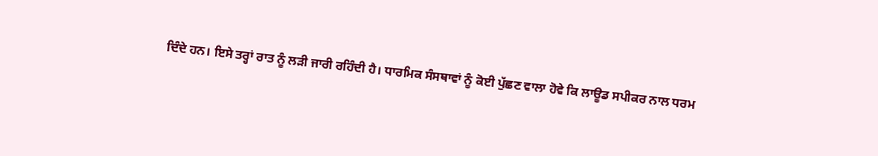ਦਿੰਦੇ ਹਨ। ਇਸੇ ਤਰ੍ਹਾਂ ਰਾਤ ਨੂੰ ਲੜੀ ਜਾਰੀ ਰਹਿੰਦੀ ਹੈ। ਧਾਰਮਿਕ ਸੰਸਥਾਵਾਂ ਨੂੰ ਕੋਈ ਪੁੱਛਣ ਵਾਲਾ ਹੋਵੇ ਕਿ ਲਾਊਡ ਸਪੀਕਰ ਨਾਲ ਧਰਮ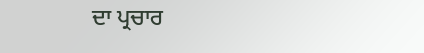ਦਾ ਪ੍ਰਚਾਰ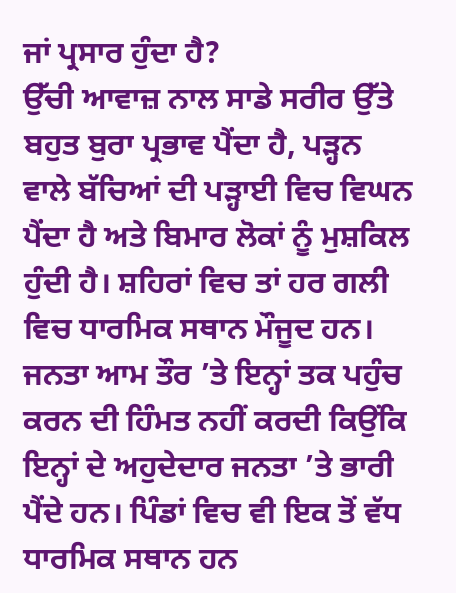ਜਾਂ ਪ੍ਰਸਾਰ ਹੁੰਦਾ ਹੈ?
ਉੱਚੀ ਆਵਾਜ਼ ਨਾਲ ਸਾਡੇ ਸਰੀਰ ਉੱਤੇ ਬਹੁਤ ਬੁਰਾ ਪ੍ਰਭਾਵ ਪੈਂਦਾ ਹੈ, ਪੜ੍ਹਨ ਵਾਲੇ ਬੱਚਿਆਂ ਦੀ ਪੜ੍ਹਾਈ ਵਿਚ ਵਿਘਨ ਪੈਂਦਾ ਹੈ ਅਤੇ ਬਿਮਾਰ ਲੋਕਾਂ ਨੂੰ ਮੁਸ਼ਕਿਲ ਹੁੰਦੀ ਹੈ। ਸ਼ਹਿਰਾਂ ਵਿਚ ਤਾਂ ਹਰ ਗਲੀ ਵਿਚ ਧਾਰਮਿਕ ਸਥਾਨ ਮੌਜੂਦ ਹਨ। ਜਨਤਾ ਆਮ ਤੌਰ ’ਤੇ ਇਨ੍ਹਾਂ ਤਕ ਪਹੁੰਚ ਕਰਨ ਦੀ ਹਿੰਮਤ ਨਹੀਂ ਕਰਦੀ ਕਿਉਂਕਿ ਇਨ੍ਹਾਂ ਦੇ ਅਹੁਦੇਦਾਰ ਜਨਤਾ ’ਤੇ ਭਾਰੀ ਪੈਂਦੇ ਹਨ। ਪਿੰਡਾਂ ਵਿਚ ਵੀ ਇਕ ਤੋਂ ਵੱਧ ਧਾਰਮਿਕ ਸਥਾਨ ਹਨ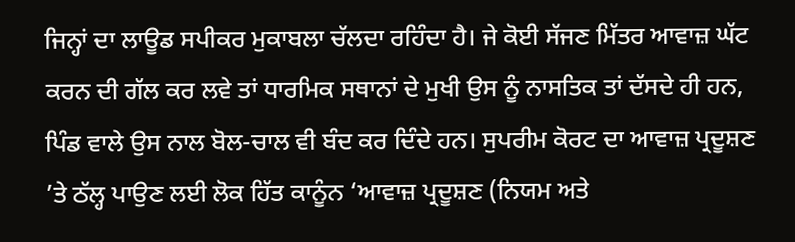ਜਿਨ੍ਹਾਂ ਦਾ ਲਾਊਡ ਸਪੀਕਰ ਮੁਕਾਬਲਾ ਚੱਲਦਾ ਰਹਿੰਦਾ ਹੈ। ਜੇ ਕੋਈ ਸੱਜਣ ਮਿੱਤਰ ਆਵਾਜ਼ ਘੱਟ ਕਰਨ ਦੀ ਗੱਲ ਕਰ ਲਵੇ ਤਾਂ ਧਾਰਮਿਕ ਸਥਾਨਾਂ ਦੇ ਮੁਖੀ ਉਸ ਨੂੰ ਨਾਸਤਿਕ ਤਾਂ ਦੱਸਦੇ ਹੀ ਹਨ, ਪਿੰਡ ਵਾਲੇ ਉਸ ਨਾਲ ਬੋਲ-ਚਾਲ ਵੀ ਬੰਦ ਕਰ ਦਿੰਦੇ ਹਨ। ਸੁਪਰੀਮ ਕੋਰਟ ਦਾ ਆਵਾਜ਼ ਪ੍ਰਦੂਸ਼ਣ ’ਤੇ ਠੱਲ੍ਹ ਪਾਉਣ ਲਈ ਲੋਕ ਹਿੱਤ ਕਾਨੂੰਨ ‘ਆਵਾਜ਼ ਪ੍ਰਦੂਸ਼ਣ (ਨਿਯਮ ਅਤੇ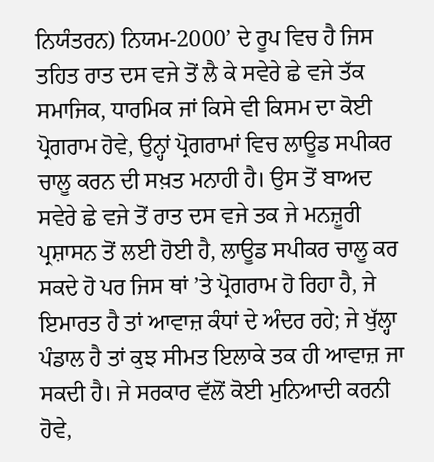ਨਿਯੰਤਰਨ) ਨਿਯਮ-2000’ ਦੇ ਰੂਪ ਵਿਚ ਹੈ ਜਿਸ ਤਹਿਤ ਰਾਤ ਦਸ ਵਜੇ ਤੋਂ ਲੈ ਕੇ ਸਵੇਰੇ ਛੇ ਵਜੇ ਤੱਕ ਸਮਾਜਿਕ, ਧਾਰਮਿਕ ਜਾਂ ਕਿਸੇ ਵੀ ਕਿਸਮ ਦਾ ਕੋਈ ਪ੍ਰੋਗਰਾਮ ਹੋਵੇ, ਉਨ੍ਹਾਂ ਪ੍ਰੋਗਰਾਮਾਂ ਵਿਚ ਲਾਊਡ ਸਪੀਕਰ ਚਾਲੂ ਕਰਨ ਦੀ ਸਖ਼ਤ ਮਨਾਹੀ ਹੈ। ਉਸ ਤੋਂ ਬਾਅਦ ਸਵੇਰੇ ਛੇ ਵਜੇ ਤੋਂ ਰਾਤ ਦਸ ਵਜੇ ਤਕ ਜੇ ਮਨਜ਼ੂਰੀ ਪ੍ਰਸ਼ਾਸਨ ਤੋਂ ਲਈ ਹੋਈ ਹੈ, ਲਾਊਡ ਸਪੀਕਰ ਚਾਲੂ ਕਰ ਸਕਦੇ ਹੋ ਪਰ ਜਿਸ ਥਾਂ ’ਤੇ ਪ੍ਰੋਗਰਾਮ ਹੋ ਰਿਹਾ ਹੈ, ਜੇ ਇਮਾਰਤ ਹੈ ਤਾਂ ਆਵਾਜ਼ ਕੰਧਾਂ ਦੇ ਅੰਦਰ ਰਹੇ; ਜੇ ਖੁੱਲ੍ਹਾ ਪੰਡਾਲ ਹੈ ਤਾਂ ਕੁਝ ਸੀਮਤ ਇਲਾਕੇ ਤਕ ਹੀ ਆਵਾਜ਼ ਜਾ ਸਕਦੀ ਹੈ। ਜੇ ਸਰਕਾਰ ਵੱਲੋਂ ਕੋਈ ਮੁਨਿਆਦੀ ਕਰਨੀ ਹੋਵੇ,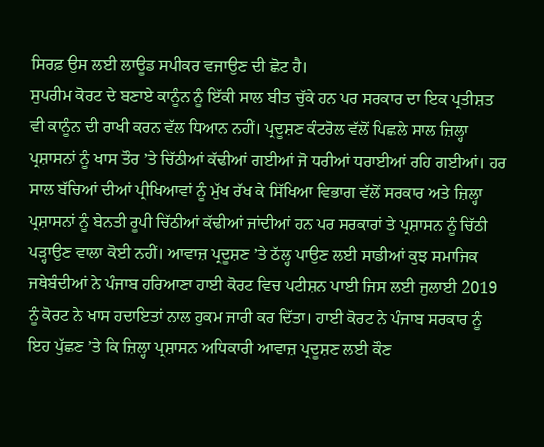ਸਿਰਫ਼ ਉਸ ਲਈ ਲਾਊਡ ਸਪੀਕਰ ਵਜਾਉਣ ਦੀ ਛੋਟ ਹੈ।
ਸੁਪਰੀਮ ਕੋਰਟ ਦੇ ਬਣਾਏ ਕਾਨੂੰਨ ਨੂੰ ਇੱਕੀ ਸਾਲ ਬੀਤ ਚੁੱਕੇ ਹਨ ਪਰ ਸਰਕਾਰ ਦਾ ਇਕ ਪ੍ਰਤੀਸ਼ਤ ਵੀ ਕਾਨੂੰਨ ਦੀ ਰਾਖੀ ਕਰਨ ਵੱਲ ਧਿਆਨ ਨਹੀਂ। ਪ੍ਰਦੂਸ਼ਣ ਕੰਟਰੋਲ ਵੱਲੋਂ ਪਿਛਲੇ ਸਾਲ ਜ਼ਿਲ੍ਹਾ ਪ੍ਰਸ਼ਾਸਨਾਂ ਨੂੰ ਖਾਸ ਤੌਰ ’ਤੇ ਚਿੱਠੀਆਂ ਕੱਢੀਆਂ ਗਈਆਂ ਜੋ ਧਰੀਆਂ ਧਰਾਈਆਂ ਰਹਿ ਗਈਆਂ। ਹਰ ਸਾਲ ਬੱਚਿਆਂ ਦੀਆਂ ਪ੍ਰੀਖਿਆਵਾਂ ਨੂੰ ਮੁੱਖ ਰੱਖ ਕੇ ਸਿੱਖਿਆ ਵਿਭਾਗ ਵੱਲੋਂ ਸਰਕਾਰ ਅਤੇ ਜ਼ਿਲ੍ਹਾ ਪ੍ਰਸ਼ਾਸਨਾਂ ਨੂੰ ਬੇਨਤੀ ਰੂਪੀ ਚਿੱਠੀਆਂ ਕੱਢੀਆਂ ਜਾਂਦੀਆਂ ਹਨ ਪਰ ਸਰਕਾਰਾਂ ਤੇ ਪ੍ਰਸ਼ਾਸਨ ਨੂੰ ਚਿੱਠੀ ਪੜ੍ਹਾਉਣ ਵਾਲਾ ਕੋਈ ਨਹੀਂ। ਆਵਾਜ਼ ਪ੍ਰਦੂਸ਼ਣ ’ਤੇ ਠੱਲ੍ਹ ਪਾਉਣ ਲਈ ਸਾਡੀਆਂ ਕੁਝ ਸਮਾਜਿਕ ਜਥੇਬੰਦੀਆਂ ਨੇ ਪੰਜਾਬ ਹਰਿਆਣਾ ਹਾਈ ਕੋਰਟ ਵਿਚ ਪਟੀਸ਼ਨ ਪਾਈ ਜਿਸ ਲਈ ਜੁਲਾਈ 2019 ਨੂੰ ਕੋਰਟ ਨੇ ਖਾਸ ਹਦਾਇਤਾਂ ਨਾਲ ਹੁਕਮ ਜਾਰੀ ਕਰ ਦਿੱਤਾ। ਹਾਈ ਕੋਰਟ ਨੇ ਪੰਜਾਬ ਸਰਕਾਰ ਨੂੰ ਇਹ ਪੁੱਛਣ ’ਤੇ ਕਿ ਜ਼ਿਲ੍ਹਾ ਪ੍ਰਸ਼ਾਸਨ ਅਧਿਕਾਰੀ ਆਵਾਜ਼ ਪ੍ਰਦੂਸ਼ਣ ਲਈ ਕੌਣ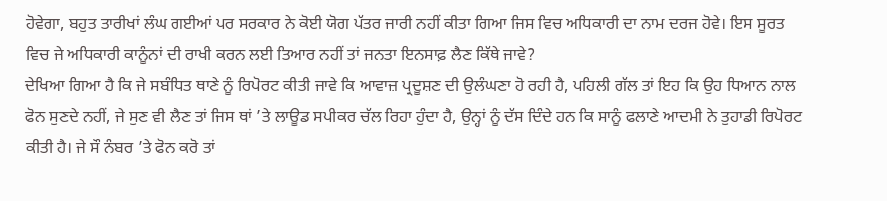ਹੋਵੇਗਾ, ਬਹੁਤ ਤਾਰੀਖਾਂ ਲੰਘ ਗਈਆਂ ਪਰ ਸਰਕਾਰ ਨੇ ਕੋਈ ਯੋਗ ਪੱਤਰ ਜਾਰੀ ਨਹੀਂ ਕੀਤਾ ਗਿਆ ਜਿਸ ਵਿਚ ਅਧਿਕਾਰੀ ਦਾ ਨਾਮ ਦਰਜ ਹੋਵੇ। ਇਸ ਸੂਰਤ ਵਿਚ ਜੇ ਅਧਿਕਾਰੀ ਕਾਨੂੰਨਾਂ ਦੀ ਰਾਖੀ ਕਰਨ ਲਈ ਤਿਆਰ ਨਹੀਂ ਤਾਂ ਜਨਤਾ ਇਨਸਾਫ਼ ਲੈਣ ਕਿੱਥੇ ਜਾਵੇ?
ਦੇਖਿਆ ਗਿਆ ਹੈ ਕਿ ਜੇ ਸਬੰਧਿਤ ਥਾਣੇ ਨੂੰ ਰਿਪੋਰਟ ਕੀਤੀ ਜਾਵੇ ਕਿ ਆਵਾਜ਼ ਪ੍ਰਦੂਸ਼ਣ ਦੀ ਉਲੰਘਣਾ ਹੋ ਰਹੀ ਹੈ, ਪਹਿਲੀ ਗੱਲ ਤਾਂ ਇਹ ਕਿ ਉਹ ਧਿਆਨ ਨਾਲ ਫੋਨ ਸੁਣਦੇ ਨਹੀਂ, ਜੇ ਸੁਣ ਵੀ ਲੈਣ ਤਾਂ ਜਿਸ ਥਾਂ ’ਤੇ ਲਾਊਡ ਸਪੀਕਰ ਚੱਲ ਰਿਹਾ ਹੁੰਦਾ ਹੈ, ਉਨ੍ਹਾਂ ਨੂੰ ਦੱਸ ਦਿੰਦੇ ਹਨ ਕਿ ਸਾਨੂੰ ਫਲਾਣੇ ਆਦਮੀ ਨੇ ਤੁਹਾਡੀ ਰਿਪੋਰਟ ਕੀਤੀ ਹੈ। ਜੇ ਸੌ ਨੰਬਰ ’ਤੇ ਫੋਨ ਕਰੋ ਤਾਂ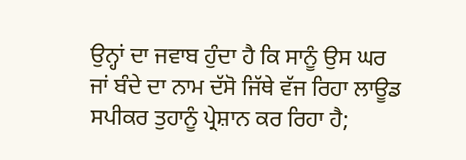ਉਨ੍ਹਾਂ ਦਾ ਜਵਾਬ ਹੁੰਦਾ ਹੈ ਕਿ ਸਾਨੂੰ ਉਸ ਘਰ ਜਾਂ ਬੰਦੇ ਦਾ ਨਾਮ ਦੱਸੋ ਜਿੱਥੇ ਵੱਜ ਰਿਹਾ ਲਾਊਡ ਸਪੀਕਰ ਤੁਹਾਨੂੰ ਪ੍ਰੇਸ਼ਾਨ ਕਰ ਰਿਹਾ ਹੈ;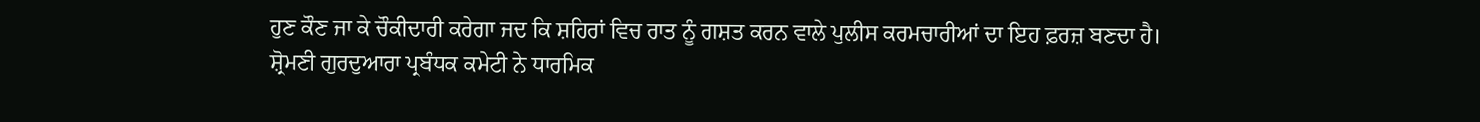ਹੁਣ ਕੌਣ ਜਾ ਕੇ ਚੌਕੀਦਾਰੀ ਕਰੇਗਾ ਜਦ ਕਿ ਸ਼ਹਿਰਾਂ ਵਿਚ ਰਾਤ ਨੂੰ ਗਸ਼ਤ ਕਰਨ ਵਾਲੇ ਪੁਲੀਸ ਕਰਮਚਾਰੀਆਂ ਦਾ ਇਹ ਫ਼ਰਜ਼ ਬਣਦਾ ਹੈ।
ਸ਼੍ਰੋਮਣੀ ਗੁਰਦੁਆਰਾ ਪ੍ਰਬੰਧਕ ਕਮੇਟੀ ਨੇ ਧਾਰਮਿਕ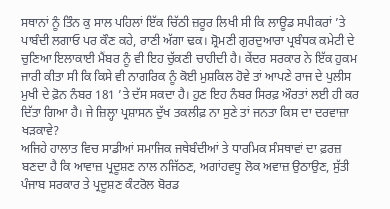ਸਥਾਨਾਂ ਨੂੰ ਤਿੰਨ ਕੁ ਸਾਲ ਪਹਿਲਾਂ ਇੱਕ ਚਿੱਠੀ ਜ਼ਰੂਰ ਲਿਖੀ ਸੀ ਕਿ ਲਾਊਡ ਸਪੀਕਰਾਂ ’ਤੇ ਪਾਬੰਦੀ ਲਗਾਓ ਪਰ ਕੌਣ ਕਹੇ, ਰਾਣੀ ਅੱਗਾ ਢਕ। ਸ਼੍ਰੋਮਣੀ ਗੁਰਦੁਆਰਾ ਪ੍ਰਬੰਧਕ ਕਮੇਟੀ ਦੇ ਚੁਣਿਆ ਇਲਾਕਾਈ ਮੈਂਬਰ ਨੂੰ ਵੀ ਇਹ ਚੁੱਕਣੀ ਚਾਹੀਦੀ ਹੈ। ਕੇਂਦਰ ਸਰਕਾਰ ਨੇ ਇੱਕ ਹੁਕਮ ਜਾਰੀ ਕੀਤਾ ਸੀ ਕਿ ਕਿਸੇ ਵੀ ਨਾਗਰਿਕ ਨੂੰ ਕੋਈ ਮੁਸ਼ਕਿਲ ਹੋਵੇ ਤਾਂ ਆਪਣੇ ਰਾਜ ਦੇ ਪੁਲੀਸ ਮੁਖੀ ਦੇ ਫ਼ੋਨ ਨੰਬਰ 181 ’ਤੇ ਦੱਸ ਸਕਦਾ ਹੈ। ਹੁਣ ਇਹ ਨੰਬਰ ਸਿਰਫ਼ ਔਰਤਾਂ ਲਈ ਹੀ ਕਰ ਦਿੱਤਾ ਗਿਆ ਹੈ। ਜੇ ਜ਼ਿਲ੍ਹਾ ਪ੍ਰਸ਼ਾਸਨ ਦੁੱਖ ਤਕਲੀਫ਼ ਨਾ ਸੁਣੇ ਤਾਂ ਜਨਤਾ ਕਿਸ ਦਾ ਦਰਵਾਜ਼ਾ ਖੜਕਾਵੇ?
ਅਜਿਹੇ ਹਾਲਾਤ ਵਿਚ ਸਾਡੀਆਂ ਸਮਾਜਿਕ ਜਥੇਬੰਦੀਆਂ ਤੇ ਧਾਰਮਿਕ ਸੰਸਥਾਵਾਂ ਦਾ ਫ਼ਰਜ਼ ਬਣਦਾ ਹੈ ਕਿ ਆਵਾਜ਼ ਪ੍ਰਦੂਸ਼ਣ ਨਾਲ ਨਜਿੱਠਣ, ਅਗਾਂਹਵਧੂ ਲੋਕ ਅਵਾਜ਼ ਉਠਾਉਣ, ਸੁੱਤੀ ਪੰਜਾਬ ਸਰਕਾਰ ਤੇ ਪ੍ਰਦੂਸ਼ਣ ਕੰਟਰੋਲ ਬੋਰਡ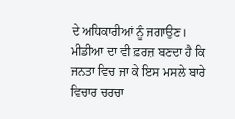ਦੇ ਅਧਿਕਾਰੀਆਂ ਨੂੰ ਜਗਾਉਣ। ਮੀਡੀਆ ਦਾ ਵੀ ਫ਼ਰਜ਼ ਬਣਦਾ ਹੈ ਕਿ ਜਨਤਾ ਵਿਚ ਜਾ ਕੇ ਇਸ ਮਸਲੇ ਬਾਰੇ ਵਿਚਾਰ ਚਰਚਾ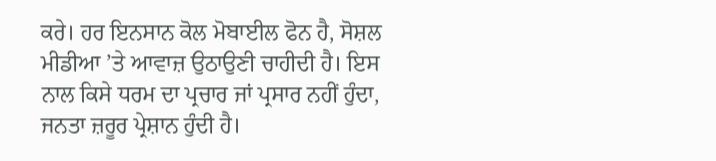ਕਰੇ। ਹਰ ਇਨਸਾਨ ਕੋਲ ਮੋਬਾਈਲ ਫੋਨ ਹੈ, ਸੋਸ਼ਲ ਮੀਡੀਆ ’ਤੇ ਆਵਾਜ਼ ਉਠਾਉਣੀ ਚਾਹੀਦੀ ਹੈ। ਇਸ ਨਾਲ ਕਿਸੇ ਧਰਮ ਦਾ ਪ੍ਰਚਾਰ ਜਾਂ ਪ੍ਰਸਾਰ ਨਹੀਂ ਹੁੰਦਾ, ਜਨਤਾ ਜ਼ਰੂਰ ਪ੍ਰੇਸ਼ਾਨ ਹੁੰਦੀ ਹੈ।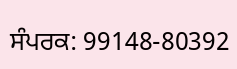ਸੰਪਰਕ: 99148-80392